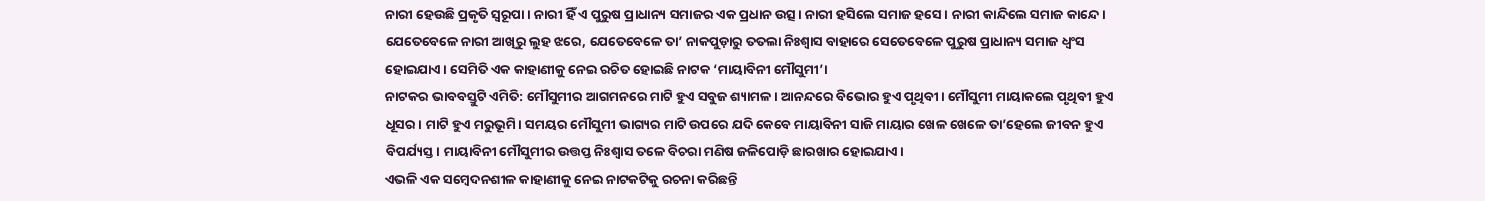ନାରୀ ହେଉଛି ପ୍ରକୃତି ସ୍ବରୂପା। ନାରୀ ହିଁ ଏ ପୁରୁଷ ପ୍ରାଧାନ୍ୟ ସମାଜର ଏକ ପ୍ରଧାନ ଉତ୍ସ। ନାରୀ ହସିଲେ ସମାଜ ହସେ। ନାରୀ କାନ୍ଦିଲେ ସମାଜ କାନ୍ଦେ। ଯେତେବେଳେ ନାରୀ ଆଖିରୁ ଲୁହ ଝରେ, ଯେତେବେଳେ ତା’ ନାକପୁଡ଼ାରୁ ତତଲା ନିଃଶ୍ୱାସ ବାହାରେ ସେତେବେଳେ ପୁରୁଷ ପ୍ରାଧାନ୍ୟ ସମାଜ ଧ୍ୱଂସ ହୋଇଯାଏ। ସେମିତି ଏକ କାହାଣୀକୁ ନେଇ ରଚିତ ହୋଇଛି ନାଟକ ‘ମାୟାବିନୀ ମୌସୁମୀ’।
ନାଟକର ଭାବବସ୍ତୁଟି ଏମିତି: ମୌସୁମୀର ଆଗମନରେ ମାଟି ହୁଏ ସବୁଜ ଶ୍ୟାମଳ। ଆନନ୍ଦରେ ବିଭୋର ହୁଏ ପୃଥିବୀ। ମୌସୁମୀ ମାୟାକଲେ ପୃଥିବୀ ହୁଏ ଧୂସର। ମାଟି ହୁଏ ମରୁଭୂମି। ସମୟର ମୌସୁମୀ ଭାଗ୍ୟର ମାଟି ଉପରେ ଯଦି କେବେ ମାୟାବିନୀ ସାଜି ମାୟାର ଖେଳ ଖେଳେ ତା’ହେଲେ ଜୀବନ ହୁଏ ବିପର୍ଯ୍ୟସ୍ତ। ମାୟାବିନୀ ମୌସୁମୀର ଉତ୍ତପ୍ତ ନିଃଶ୍ୱାସ ତଳେ ବିଚରା ମଣିଷ ଜଳିପୋଡ଼ି ଛାରଖାର ହୋଇଯାଏ।
ଏଭଳି ଏକ ସମ୍ବେଦନଶୀଳ କାହାଣୀକୁ ନେଇ ନାଟକଟିକୁ ରଚନା କରିଛନ୍ତି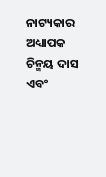ନାଟ୍ୟକାର ଅଧ୍ୟାପକ ଚିନ୍ମୟ ଦାସ ଏବଂ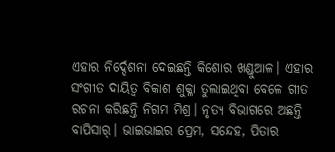ଏହାର ନିର୍ଦ୍ଦେଶନା ଦେଇଛନ୍ତି କିଶୋର ଖଣ୍ଡୁଆଳ। ଏହାର ସଂଗୀତ ଦାୟିତ୍ୱ ବିକାଶ ଶୁକ୍ଳା ତୁଲାଇଥିବା ବେଳେ ଗୀତ ରଚନା କରିଛନ୍ତି ନିଗମ ମିଶ୍ର। ନୃତ୍ୟ ବିଭାଗରେ ଅଛନ୍ତି ବାପିସାର୍। ଭାଇଭାଇର ପ୍ରେମ, ସନ୍ଦେହ, ପିତାର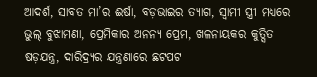ଆଦର୍ଶ, ସାବତ ମା’ର ଈର୍ଷା, ବଡ଼ଭାଇର ତ୍ୟାଗ, ସ୍ବାମୀ ସ୍ତ୍ରୀ ମଧ୍ୟରେ ଭୁଲ୍ ବୁଝାମଣା, ପ୍ରେମିକାର ଅନନ୍ୟ ପ୍ରେମ, ଖଳନାୟକର କୁତ୍ସିତ ଷଡ଼ଯନ୍ତ୍ର, ଦାରିଦ୍ର୍ୟର ଯନ୍ତ୍ରଣାରେ ଛଟପଟ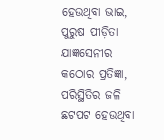ହେଉଥିବା ଭାଇ, ପୁରୁଷ ପୀଡ଼ିତା ଯାଜ୍ଞସେନୀର କଠୋର ପ୍ରତିଜ୍ଞା, ପରିସ୍ଥିତିର ଜଳି ଛଟପଟ ହେଉଥିବା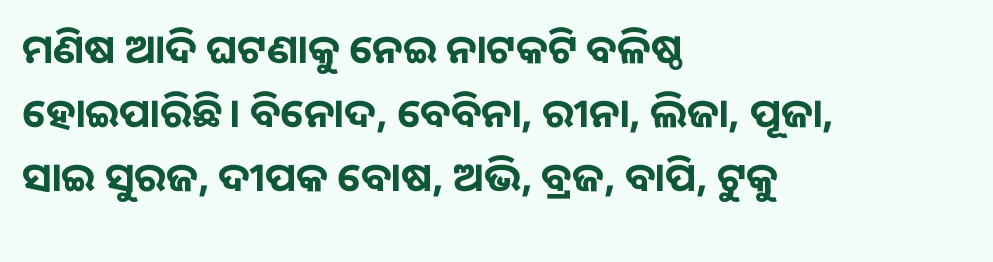ମଣିଷ ଆଦି ଘଟଣାକୁ ନେଇ ନାଟକଟି ବଳିଷ୍ଠ ହୋଇପାରିଛି। ବିନୋଦ, ବେବିନା, ରୀନା, ଲିଜା, ପୂଜା, ସାଇ ସୁରଜ, ଦୀପକ ବୋଷ, ଅଭି, ବ୍ରଜ, ବାପି, ଟୁକୁ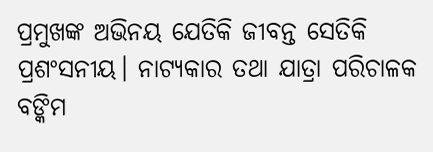ପ୍ରମୁଖଙ୍କ ଅଭିନୟ ଯେତିକି ଜୀବନ୍ତ ସେତିକି ପ୍ରଶଂସନୀୟ। ନାଟ୍ୟକାର ତଥା ଯାତ୍ରା ପରିଚାଳକ ବଙ୍କିମ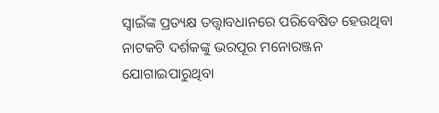ସ୍ବାଇଁଙ୍କ ପ୍ରତ୍ୟକ୍ଷ ତତ୍ତ୍ୱାବଧାନରେ ପରିବେଷିତ ହେଉଥିବା ନାଟକଟି ଦର୍ଶକଙ୍କୁ ଭରପୂର ମନୋରଞ୍ଜନ ଯୋଗାଇପାରୁଥିବା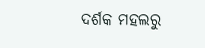ଦର୍ଶକ ମହଲରୁ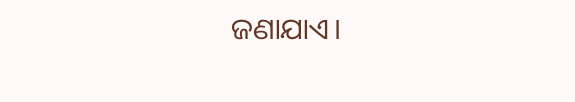ଜଣାଯାଏ।